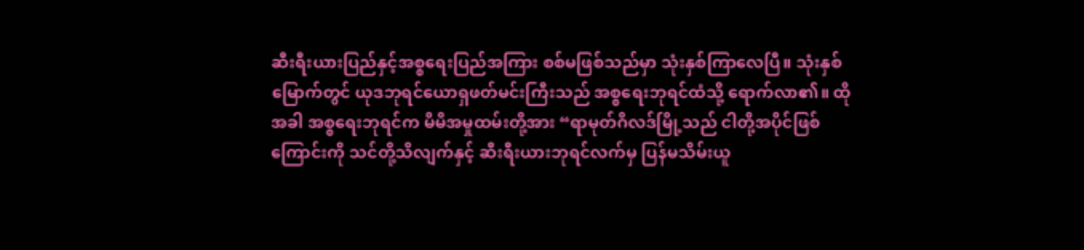ဆီးရီးယားပြည်နှင့်အစ္စရေးပြည်အကြား စစ်မဖြစ်သည်မှာ သုံးနှစ်ကြာလေပြီ။ သုံးနှစ်မြောက်တွင် ယုဒဘုရင်ယောရှဖတ်မင်းကြီးသည် အစ္စရေးဘုရင်ထံသို့ ရောက်လာ၏။ ထိုအခါ အစ္စရေးဘုရင်က မိမိအမှုထမ်းတို့အား “ရာမုတ်ဂိလဒ်မြို့သည် ငါတို့အပိုင်ဖြစ်ကြောင်းကို သင်တို့သိလျက်နှင့် ဆီးရီးယားဘုရင်လက်မှ ပြန်မသိမ်းယူ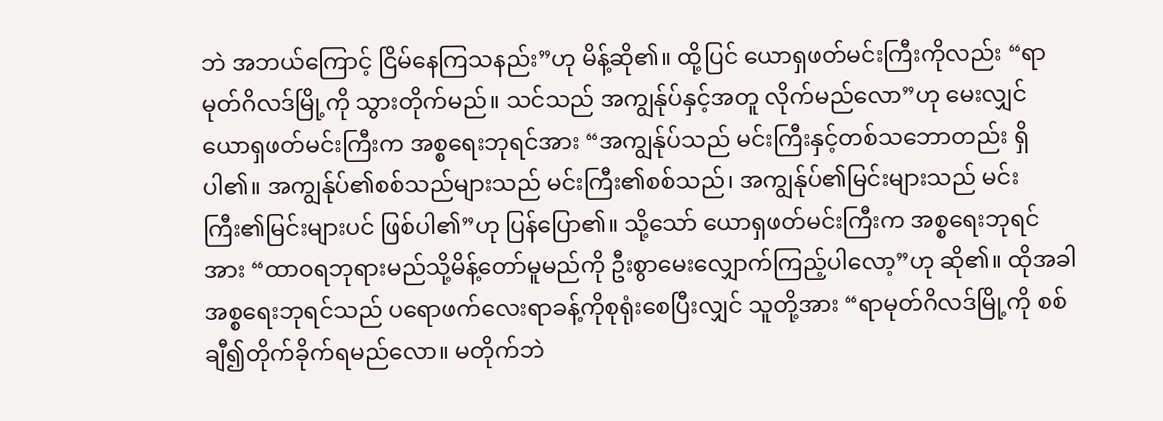ဘဲ အဘယ်ကြောင့် ငြိမ်နေကြသနည်း”ဟု မိန့်ဆို၏။ ထို့ပြင် ယောရှဖတ်မင်းကြီးကိုလည်း “ရာမုတ်ဂိလဒ်မြို့ကို သွားတိုက်မည်။ သင်သည် အကျွန်ုပ်နှင့်အတူ လိုက်မည်လော”ဟု မေးလျှင် ယောရှဖတ်မင်းကြီးက အစ္စရေးဘုရင်အား “အကျွန်ုပ်သည် မင်းကြီးနှင့်တစ်သဘောတည်း ရှိပါ၏။ အကျွန်ုပ်၏စစ်သည်များသည် မင်းကြီး၏စစ်သည်၊ အကျွန်ုပ်၏မြင်းများသည် မင်းကြီး၏မြင်းများပင် ဖြစ်ပါ၏”ဟု ပြန်ပြော၏။ သို့သော် ယောရှဖတ်မင်းကြီးက အစ္စရေးဘုရင်အား “ထာဝရဘုရားမည်သို့မိန့်တော်မူမည်ကို ဦးစွာမေးလျှောက်ကြည့်ပါလော့”ဟု ဆို၏။ ထိုအခါ အစ္စရေးဘုရင်သည် ပရောဖက်လေးရာခန့်ကိုစုရုံးစေပြီးလျှင် သူတို့အား “ရာမုတ်ဂိလဒ်မြို့ကို စစ်ချီ၍တိုက်ခိုက်ရမည်လော။ မတိုက်ဘဲ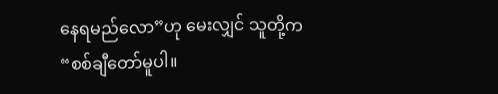နေရမည်လော”ဟု မေးလျှင် သူတို့က “စစ်ချီတော်မူပါ။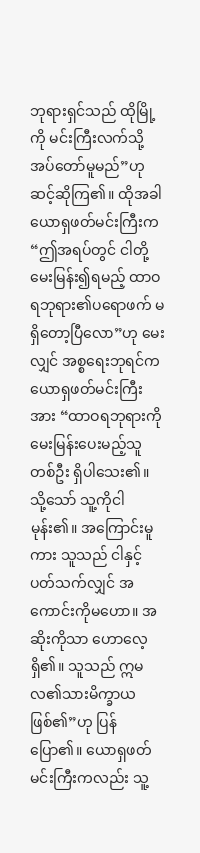ဘုရားရှင်သည် ထိုမြို့ကို မင်းကြီးလက်သို့ အပ်တော်မူမည်”ဟု ဆင့်ဆိုကြ၏။ ထိုအခါ ယောရှဖတ်မင်းကြီးက “ဤအရပ်တွင် ငါတို့မေးမြန်း၍ရမည့် ထာဝရဘုရား၏ပရောဖက် မရှိတော့ပြီလော”ဟု မေးလျှင် အစ္စရေးဘုရင်က ယောရှဖတ်မင်းကြီးအား “ထာဝရဘုရားကို မေးမြန်းပေးမည့်သူတစ်ဦး ရှိပါသေး၏။ သို့သော် သူ့ကိုငါမုန်း၏။ အကြောင်းမူကား သူသည် ငါနှင့်ပတ်သက်လျှင် အကောင်းကိုမဟော။ အဆိုးကိုသာ ဟောလေ့ရှိ၏။ သူသည် ဣမလ၏သားမိက္ခာယဖြစ်၏”ဟု ပြန်ပြော၏။ ယောရှဖတ်မင်းကြီးကလည်း သူ့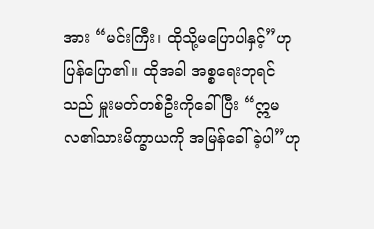အား “မင်းကြီး၊ ထိုသို့မပြောပါနှင့်”ဟု ပြန်ပြော၏။ ထိုအခါ အစ္စရေးဘုရင်သည် မှူးမတ်တစ်ဦးကိုခေါ်ပြီး “ဣမလ၏သားမိက္ခာယကို အမြန်ခေါ်ခဲ့ပါ”ဟု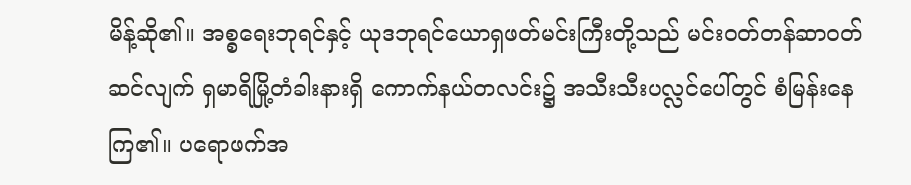မိန့်ဆို၏။ အစ္စရေးဘုရင်နှင့် ယုဒဘုရင်ယောရှဖတ်မင်းကြီးတို့သည် မင်းဝတ်တန်ဆာဝတ်ဆင်လျက် ရှမာရိမြို့တံခါးနားရှိ ကောက်နယ်တလင်း၌ အသီးသီးပလ္လင်ပေါ်တွင် စံမြန်းနေကြ၏။ ပရောဖက်အ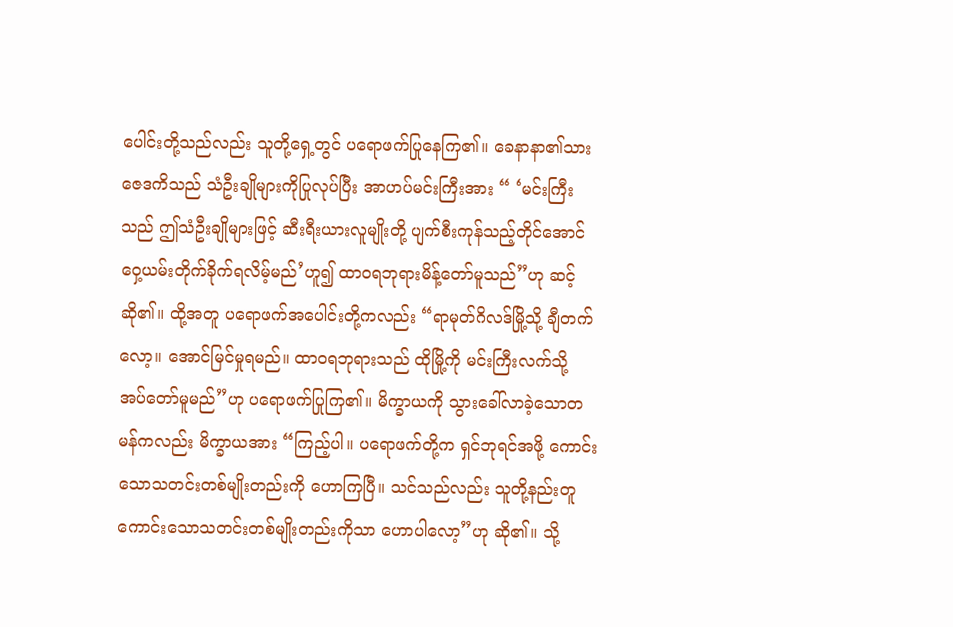ပေါင်းတို့သည်လည်း သူတို့ရှေ့တွင် ပရောဖက်ပြုနေကြ၏။ ခေနာနာ၏သားဇေဒကိသည် သံဦးချိုများကိုပြုလုပ်ပြီး အာဟပ်မင်းကြီးအား “ ‘မင်းကြီးသည် ဤသံဦးချိုများဖြင့် ဆီးရီးယားလူမျိုးတို့ ပျက်စီးကုန်သည့်တိုင်အောင် ဝှေ့ယမ်းတိုက်ခိုက်ရလိမ့်မည်’ဟူ၍ ထာဝရဘုရားမိန့်တော်မူသည်”ဟု ဆင့်ဆို၏။ ထို့အတူ ပရောဖက်အပေါင်းတို့ကလည်း “ရာမုတ်ဂိလဒ်မြို့သို့ ချီတက်လော့။ အောင်မြင်မှုရမည်။ ထာဝရဘုရားသည် ထိုမြို့ကို မင်းကြီးလက်သို့ အပ်တော်မူမည်”ဟု ပရောဖက်ပြုကြ၏။ မိက္ခာယကို သွားခေါ်လာခဲ့သောတမန်ကလည်း မိက္ခာယအား “ကြည့်ပါ။ ပရောဖက်တို့က ရှင်ဘုရင်အဖို့ ကောင်းသောသတင်းတစ်မျိုးတည်းကို ဟောကြပြီ။ သင်သည်လည်း သူတို့နည်းတူ ကောင်းသောသတင်းတစ်မျိုးတည်းကိုသာ ဟောပါလော့”ဟု ဆို၏။ သို့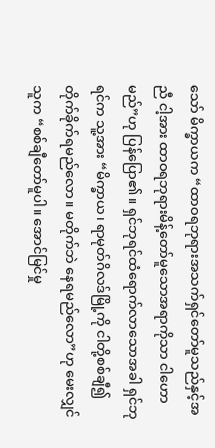သော် မိက္ခာယက “ထာဝရဘုရားအသက်ရှင်တော်မူသည်နှင့်အညီ ငါ့အား ထာဝရဘုရားမိန့်တော်မူသောအရာကိုသာ ငါဟောမည်”ဟု ပြန်ပြော၏။ ရှင်ဘုရင်ထံရောက်လာသောအခါ ရှင်ဘုရင်က သူ့အား “မိက္ခာယ၊ ရာမုတ်ဂိလဒ်မြို့ကို ငါတို့စစ်ချီ၍တိုက်ခိုက်ရမည်လော။ မတိုက်ဘဲ နေရမည်လော”ဟု မေးလျှင် သူက “စစ်ချီတော်မူပါ။ အောင်မြင်မှု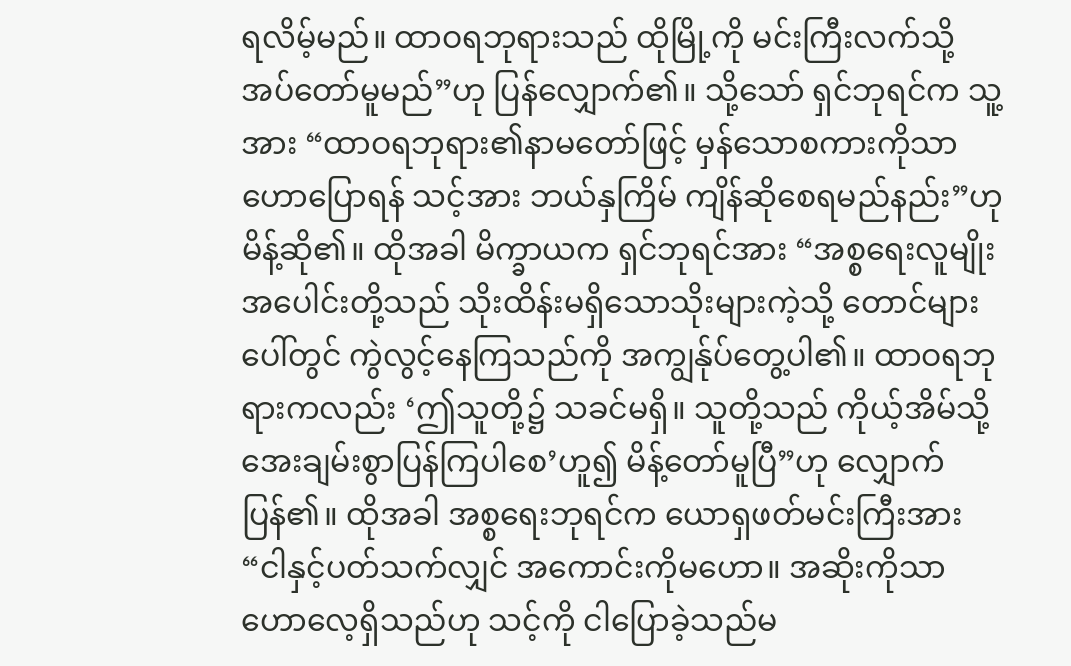ရလိမ့်မည်။ ထာဝရဘုရားသည် ထိုမြို့ကို မင်းကြီးလက်သို့ အပ်တော်မူမည်”ဟု ပြန်လျှောက်၏။ သို့သော် ရှင်ဘုရင်က သူ့အား “ထာဝရဘုရား၏နာမတော်ဖြင့် မှန်သောစကားကိုသာ ဟောပြောရန် သင့်အား ဘယ်နှကြိမ် ကျိန်ဆိုစေရမည်နည်း”ဟု မိန့်ဆို၏။ ထိုအခါ မိက္ခာယက ရှင်ဘုရင်အား “အစ္စရေးလူမျိုးအပေါင်းတို့သည် သိုးထိန်းမရှိသောသိုးများကဲ့သို့ တောင်များပေါ်တွင် ကွဲလွင့်နေကြသည်ကို အကျွန်ုပ်တွေ့ပါ၏။ ထာဝရဘုရားကလည်း ‘ဤသူတို့၌ သခင်မရှိ။ သူတို့သည် ကိုယ့်အိမ်သို့အေးချမ်းစွာပြန်ကြပါစေ’ဟူ၍ မိန့်တော်မူပြီ”ဟု လျှောက်ပြန်၏။ ထိုအခါ အစ္စရေးဘုရင်က ယောရှဖတ်မင်းကြီးအား “ငါနှင့်ပတ်သက်လျှင် အကောင်းကိုမဟော။ အဆိုးကိုသာ ဟောလေ့ရှိသည်ဟု သင့်ကို ငါပြောခဲ့သည်မ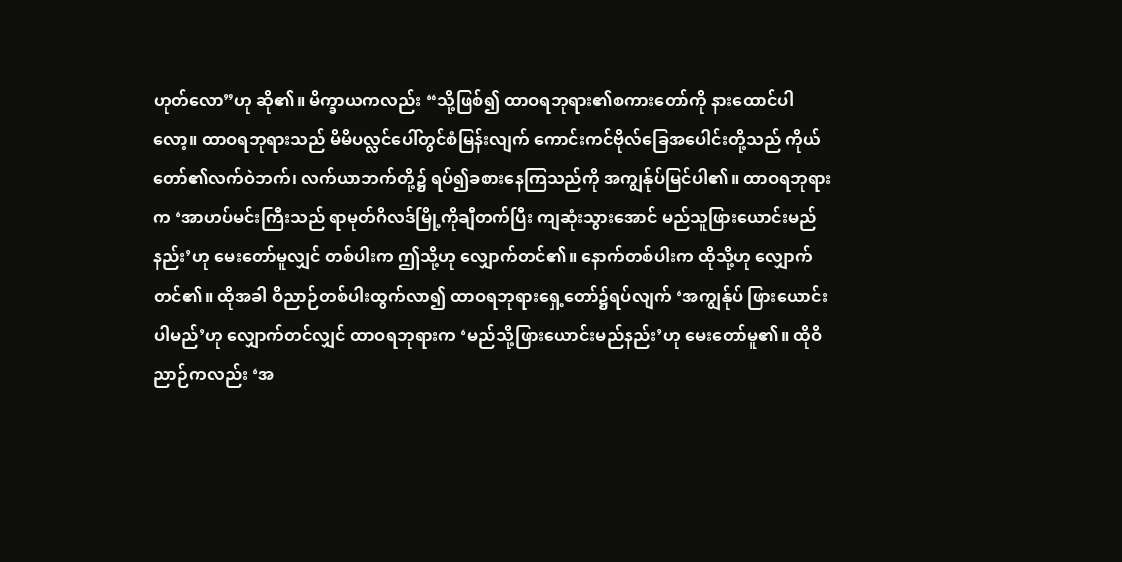ဟုတ်လော”ဟု ဆို၏။ မိက္ခာယကလည်း “သို့ဖြစ်၍ ထာဝရဘုရား၏စကားတော်ကို နားထောင်ပါလော့။ ထာဝရဘုရားသည် မိမိပလ္လင်ပေါ်တွင်စံမြန်းလျက် ကောင်းကင်ဗိုလ်ခြေအပေါင်းတို့သည် ကိုယ်တော်၏လက်ဝဲဘက်၊ လက်ယာဘက်တို့၌ ရပ်၍ခစားနေကြသည်ကို အကျွန်ုပ်မြင်ပါ၏။ ထာဝရဘုရားက ‘အာဟပ်မင်းကြီးသည် ရာမုတ်ဂိလဒ်မြို့ကိုချီတက်ပြီး ကျဆုံးသွားအောင် မည်သူဖြားယောင်းမည်နည်း’ဟု မေးတော်မူလျှင် တစ်ပါးက ဤသို့ဟု လျှောက်တင်၏။ နောက်တစ်ပါးက ထိုသို့ဟု လျှောက်တင်၏။ ထိုအခါ ဝိညာဉ်တစ်ပါးထွက်လာ၍ ထာဝရဘုရားရှေ့တော်၌ရပ်လျက် ‘အကျွန်ုပ် ဖြားယောင်းပါမည်’ဟု လျှောက်တင်လျှင် ထာဝရဘုရားက ‘မည်သို့ဖြားယောင်းမည်နည်း’ဟု မေးတော်မူ၏။ ထိုဝိညာဉ်ကလည်း ‘အ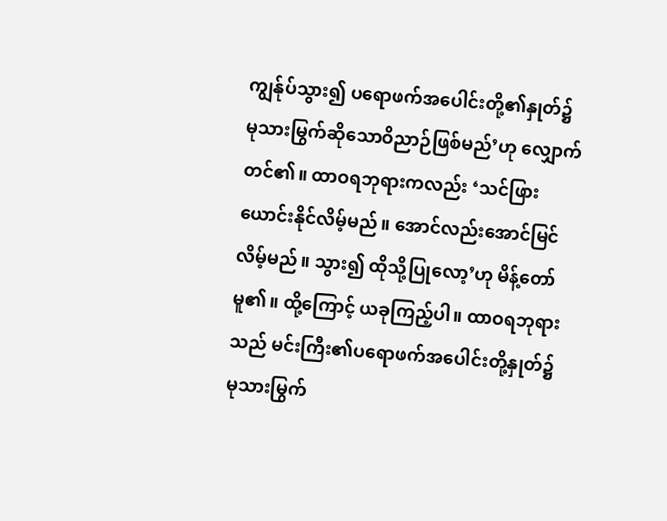ကျွန်ုပ်သွား၍ ပရောဖက်အပေါင်းတို့၏နှုတ်၌ မုသားမြွက်ဆိုသောဝိညာဉ်ဖြစ်မည်’ဟု လျှောက်တင်၏။ ထာဝရဘုရားကလည်း ‘သင်ဖြားယောင်းနိုင်လိမ့်မည်။ အောင်လည်းအောင်မြင်လိမ့်မည်။ သွား၍ ထိုသို့ပြုလော့’ဟု မိန့်တော်မူ၏။ ထို့ကြောင့် ယခုကြည့်ပါ။ ထာဝရဘုရားသည် မင်းကြီး၏ပရောဖက်အပေါင်းတို့နှုတ်၌ မုသားမြွက်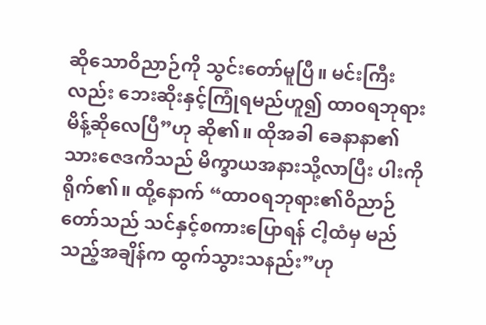ဆိုသောဝိညာဉ်ကို သွင်းတော်မူပြီ။ မင်းကြီးလည်း ဘေးဆိုးနှင့်ကြုံရမည်ဟူ၍ ထာဝရဘုရားမိန့်ဆိုလေပြီ”ဟု ဆို၏။ ထိုအခါ ခေနာနာ၏သားဇေဒကိသည် မိက္ခာယအနားသို့လာပြီး ပါးကိုရိုက်၏။ ထို့နောက် “ထာဝရဘုရား၏ဝိညာဉ်တော်သည် သင်နှင့်စကားပြောရန် ငါ့ထံမှ မည်သည့်အချိန်က ထွက်သွားသနည်း”ဟု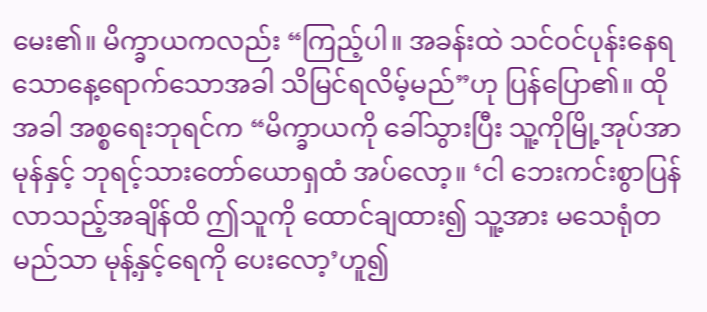မေး၏။ မိက္ခာယကလည်း “ကြည့်ပါ။ အခန်းထဲ သင်ဝင်ပုန်းနေရသောနေ့ရောက်သောအခါ သိမြင်ရလိမ့်မည်”ဟု ပြန်ပြော၏။ ထိုအခါ အစ္စရေးဘုရင်က “မိက္ခာယကို ခေါ်သွားပြီး သူ့ကိုမြို့အုပ်အာမုန်နှင့် ဘုရင့်သားတော်ယောရှထံ အပ်လော့။ ‘ငါ ဘေးကင်းစွာပြန်လာသည့်အချိန်ထိ ဤသူကို ထောင်ချထား၍ သူ့အား မသေရုံတမည်သာ မုန့်နှင့်ရေကို ပေးလော့’ဟူ၍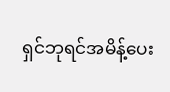ရှင်ဘုရင်အမိန့်ပေး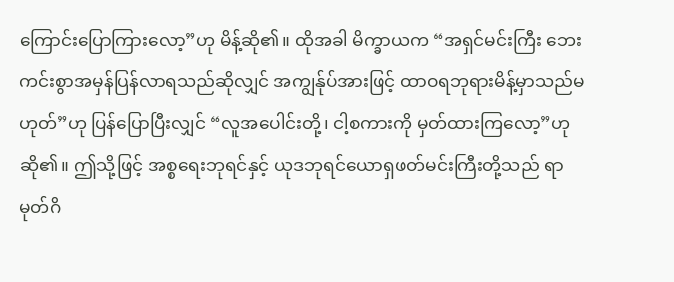ကြောင်းပြောကြားလော့”ဟု မိန့်ဆို၏။ ထိုအခါ မိက္ခာယက “အရှင်မင်းကြီး ဘေးကင်းစွာအမှန်ပြန်လာရသည်ဆိုလျှင် အကျွန်ုပ်အားဖြင့် ထာဝရဘုရားမိန့်မှာသည်မဟုတ်”ဟု ပြန်ပြောပြီးလျှင် “လူအပေါင်းတို့၊ ငါ့စကားကို မှတ်ထားကြလော့”ဟု ဆို၏။ ဤသို့ဖြင့် အစ္စရေးဘုရင်နှင့် ယုဒဘုရင်ယောရှဖတ်မင်းကြီးတို့သည် ရာမုတ်ဂိ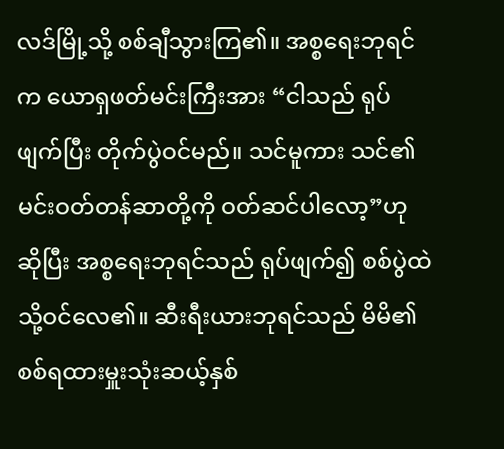လဒ်မြို့သို့ စစ်ချီသွားကြ၏။ အစ္စရေးဘုရင်က ယောရှဖတ်မင်းကြီးအား “ငါသည် ရုပ်ဖျက်ပြီး တိုက်ပွဲဝင်မည်။ သင်မူကား သင်၏မင်းဝတ်တန်ဆာတို့ကို ဝတ်ဆင်ပါလော့”ဟု ဆိုပြီး အစ္စရေးဘုရင်သည် ရုပ်ဖျက်၍ စစ်ပွဲထဲသို့ဝင်လေ၏။ ဆီးရီးယားဘုရင်သည် မိမိ၏စစ်ရထားမှူးသုံးဆယ့်နှစ်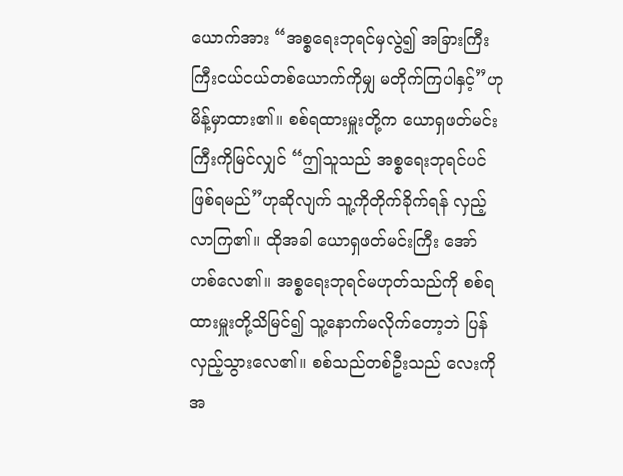ယောက်အား “အစ္စရေးဘုရင်မှလွဲ၍ အခြားကြီးကြီးငယ်ငယ်တစ်ယောက်ကိုမျှ မတိုက်ကြပါနှင့်”ဟု မိန့်မှာထား၏။ စစ်ရထားမှူးတို့က ယောရှဖတ်မင်းကြီးကိုမြင်လျှင် “ဤသူသည် အစ္စရေးဘုရင်ပင်ဖြစ်ရမည်”ဟုဆိုလျက် သူ့ကိုတိုက်ခိုက်ရန် လှည့်လာကြ၏။ ထိုအခါ ယောရှဖတ်မင်းကြီး အော်ဟစ်လေ၏။ အစ္စရေးဘုရင်မဟုတ်သည်ကို စစ်ရထားမှူးတို့သိမြင်၍ သူ့နောက်မလိုက်တော့ဘဲ ပြန်လှည့်သွားလေ၏။ စစ်သည်တစ်ဦးသည် လေးကိုအ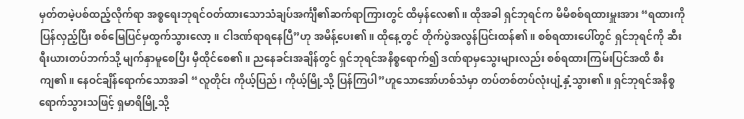မှတ်တမဲ့ပစ်ထည့်လိုက်ရာ အစ္စရေးဘုရင်ဝတ်ထားသောသံချပ်အင်္ကျီ၏ဆက်ရာကြားတွင် ထိမှန်လေ၏။ ထိုအခါ ရှင်ဘုရင်က မိမိစစ်ရထားမှူးအား “ရထားကိုပြန်လှည့်ပြီး စစ်မြေပြင်မှထွက်သွားလော့။ ငါဒဏ်ရာရနေပြီ”ဟု အမိန့်ပေး၏။ ထိုနေ့တွင် တိုက်ပွဲအလွန်ပြင်းထန်၏။ စစ်ရထားပေါ်တွင် ရှင်ဘုရင်ကို ဆီးရီးယားတပ်ဘက်သို့ မျက်နှာမူစေပြီး မှီထိုင်စေ၏။ ညနေခင်းအချိန်တွင် ရှင်ဘုရင်အနိစ္စရောက်၍ ဒဏ်ရာမှသွေးများလည်း စစ်ရထားကြမ်းပြင်အထိ စီးကျ၏။ နေဝင်ချိန်ရောက်သောအခါ “လူတိုင်း ကိုယ့်ပြည်၊ ကိုယ့်မြို့သို့ ပြန်ကြပါ”ဟူသောအော်ဟစ်သံမှာ တပ်တစ်တပ်လုံးပျံ့နှံ့သွား၏။ ရှင်ဘုရင်အနိစ္စရောက်သွားသဖြင့် ရှမာရိမြို့သို့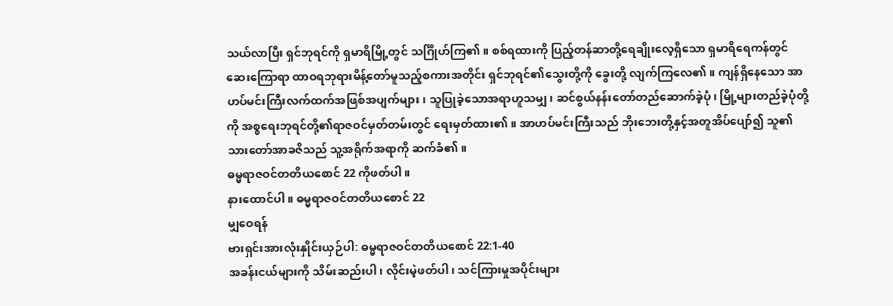သယ်လာပြီး ရှင်ဘုရင်ကို ရှမာရိမြို့တွင် သင်္ဂြိုဟ်ကြ၏။ စစ်ရထားကို ပြည့်တန်ဆာတို့ရေချိုးလေ့ရှိသော ရှမာရိရေကန်တွင် ဆေးကြောရာ ထာဝရဘုရားမိန့်တော်မူသည့်စကားအတိုင်း ရှင်ဘုရင်၏သွေးတို့ကို ခွေးတို့ လျက်ကြလေ၏။ ကျန်ရှိနေသော အာဟပ်မင်းကြီးလက်ထက်အဖြစ်အပျက်များ၊ သူပြုခဲ့သောအရာဟူသမျှ၊ ဆင်စွယ်နန်းတော်တည်ဆောက်ခဲ့ပုံ၊ မြို့များတည်ခဲ့ပုံတို့ကို အစ္စရေးဘုရင်တို့၏ရာဇဝင်မှတ်တမ်းတွင် ရေးမှတ်ထား၏။ အာဟပ်မင်းကြီးသည် ဘိုးဘေးတို့နှင့်အတူအိပ်ပျော်၍ သူ၏သားတော်အာခဇိသည် သူ့အရိုက်အရာကို ဆက်ခံ၏။
ဓမ္မရာဇဝင်တတိယစောင် 22 ကိုဖတ်ပါ။
နားထောင်ပါ။ ဓမ္မရာဇဝင်တတိယစောင် 22
မျှဝေရန်
ဗားရှင်းအားလုံးနှိုင်းယှဉ်ပါ: ဓမ္မရာဇဝင်တတိယစောင် 22:1-40
အခန်းငယ်များကို သိမ်းဆည်းပါ၊ လိုင်းမဲ့ဖတ်ပါ၊ သင်ကြားမှုအပိုင်းများ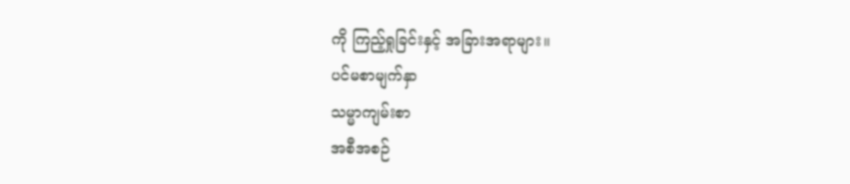ကို ကြည့်ရှုခြင်းနှင့် အခြားအရာများ။
ပင်မစာမျက်နှာ
သမ္မာကျမ်းစာ
အစီအစဉ်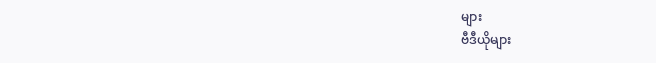များ
ဗီဒီယိုများ